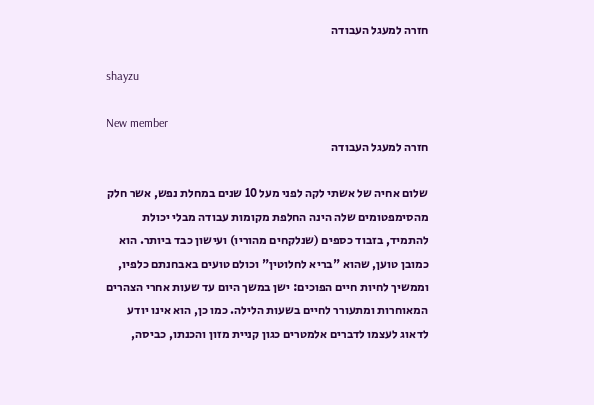חזרה למעגל העבודה

shayzu

New member
חזרה למעגל העבודה

שלום אחיה של אשתי לקה לפני מעל 10 שנים במחלת נפש, אשר חלק מהסימפטומים שלה הינה החלפת מקומות עבודה מבלי יכולת להתמיד, בזבוד כספים (שנלקחים מהוריו) ועישון כבד ביותר. הוא כמובן טוען, שהוא "בריא לחלוטין" וכולם טועים באבחנתם כלפיו, וממשיך לחיות חיים הפוכים: ישן במשך היום עד שעות אחרי הצהרים המאוחרות ומתעורר לחיים בשעות הלילה. כמו כן, הוא אינו יודע לדאוג לעצמו לדברים אלמטרים כגון קניית מזון והכנתו, כביסה,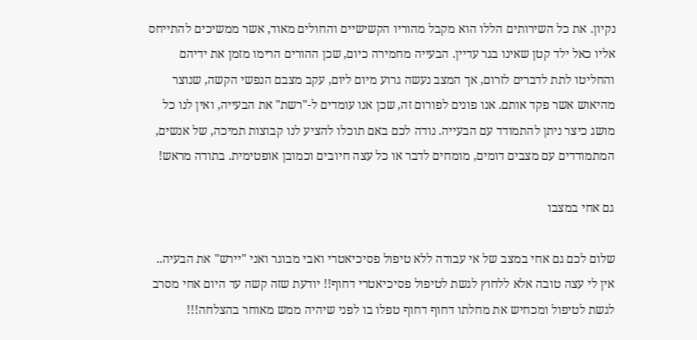נקיון. את כל השירותים הללו הוא מקבל מהוריו הקשישיים והחולים מאוד, אשר ממשיכים להתייחס אליו כאל ילד קטן שאינו בגר עדיין. הבעייה מחמירה כיום, שכן ההורים הרימו מזמן את ידיהם והחליטו לתת לדברים לזרום, אך המצב נעשה גרוע מיום ליום, עקב מצבם הנפשי הקשה, שנוצר מהיאוש אשר פקד אותם. אנו פונים לפורום זה, שכן אנו עומדים ל-"רשת" את הבעייה, ואין לנו כל מושג כיצר ניתן להתמודד עם הבעייה. נודה לכם באם תוכלו להציע לנו קבוצות תמיכה, של אנשים, המתמודדים עם מצבים דומים, מומחים לדבר או כל עצה חיובים וכמובן אופטימית. בתודה מראש!

גם אחי במצבו

שלום לכם גם אחי במצב של אי עבודה ללא טיפול פסיכיאטרי ואבי מבוגר ואני "יירש" את הבעיה.. אין לי עצה טובה אלא ללחוץ לגשת לטיפול פסיכיאטרי דחוף!! יודעת שזה קשה עד היום אחי מסרב לגשת לטיפול ומכחיש את מחלתו דחוף דחוף טפלו בו לפני שיהיה ממש מאוחר בהצלחה!!!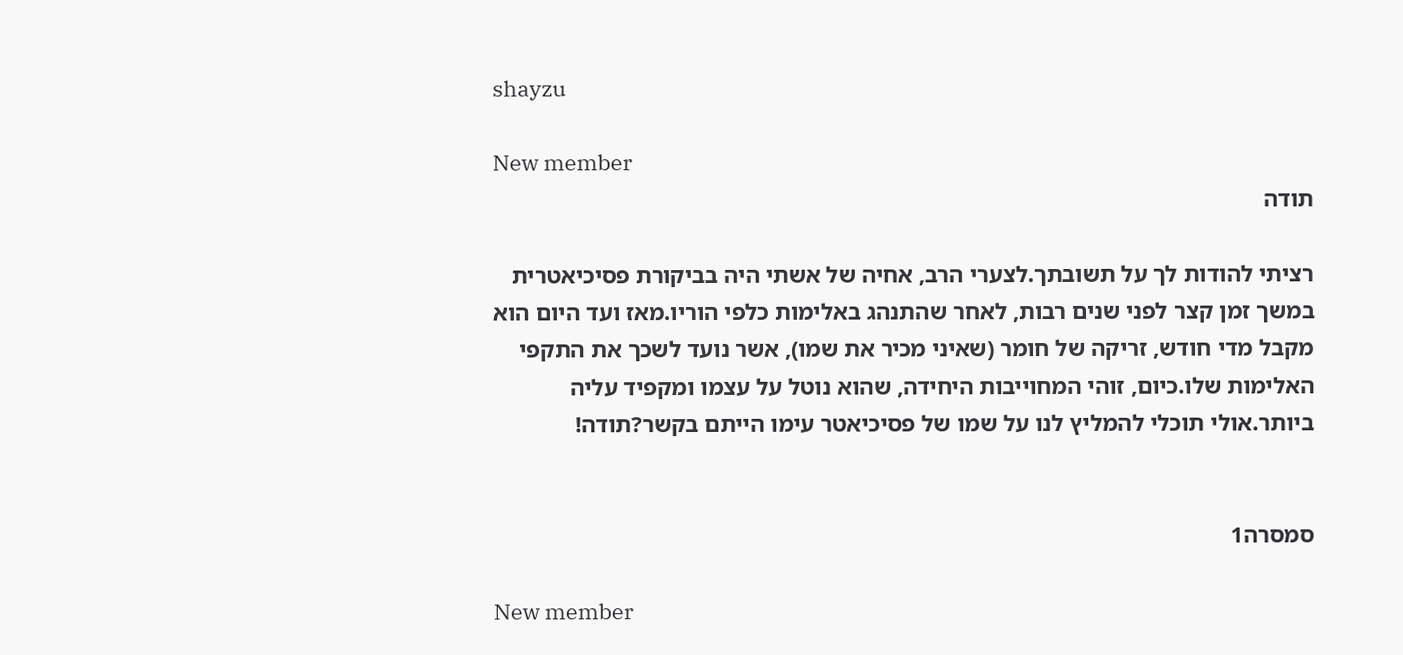shayzu

New member
תודה

רציתי להודות לך על תשובתך.לצערי הרב, אחיה של אשתי היה בביקורת פסיכיאטרית במשך זמן קצר לפני שנים רבות, לאחר שהתנהג באלימות כלפי הוריו.מאז ועד היום הוא מקבל מדי חודש, זריקה של חומר (שאיני מכיר את שמו), אשר נועד לשכך את התקפי האלימות שלו.כיום, זוהי המחוייבות היחידה, שהוא נוטל על עצמו ומקפיד עליה ביותר.אולי תוכלי להמליץ לנו על שמו של פסיכיאטר עימו הייתם בקשר?תודה!


סמסרה1

New member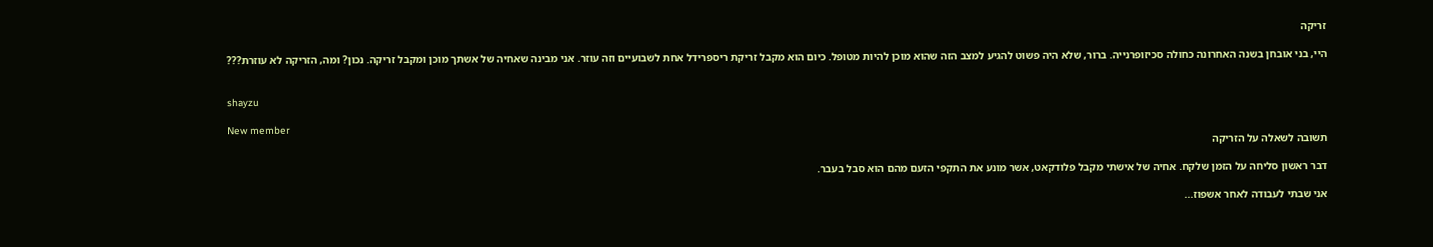זריקה

היי, בני אובחן בשנה האחרונה כחולה סכיזופרנייה. ברור, שלא היה פשוט להגיע למצב הזה שהוא מוכן להיות מטופל. כיום הוא מקבל זריקת ריספרידל אחת לשבועיים וזה עוזר. אני מבינה שאחיה של אשתך מוכן ומקבל זריקה. נכון? ומה, הזריקה לא עוזרת???


shayzu

New member
תשובה לשאלה על הזריקה

דבר ראשון סליחה על הזמן שלקח. אחיה של אישתי מקבל פלודקאט, אשר מונע את התקפי הזעם מהם הוא סבל בעבר.

אני שבתי לעבודה לאחר אשפוז...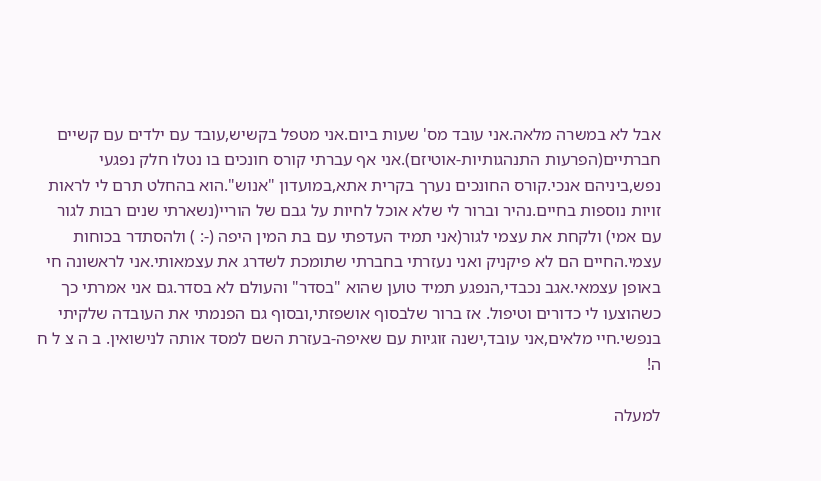אבל לא במשרה מלאה.אני עובד מס' שעות ביום.אני מטפל בקשיש,עובד עם ילדים עם קשיים חברתיים(הפרעות התנהגותיות-אוטיזם).אני אף עברתי קורס חונכים בו נטלו חלק נפגעי נפש,ביניהם אנכי.קורס החונכים נערך בקרית אתא,במועדון "אנוש".הוא בהחלט תרם לי לראות זויות נוספות בחיים.נהיר וברור לי שלא אוכל לחיות על גבם של הוריי(נשארתי שנים רבות לגור עם אמי) ולקחת את עצמי לגור(אני תמיד העדפתי עם בת המין היפה (-: ) ולהסתדר בכוחות עצמי.החיים הם לא פיקניק ואני נעזרתי בחברתי שתומכת לשדרג את עצמאותי.אני לראשונה חי באופן עצמאי.אגב נכבדי,הנפגע תמיד טוען שהוא "בסדר" והעולם לא בסדר.גם אני אמרתי כך כשהוצעו לי כדורים וטיפול. אז ברור שלבסוף אושפזתי,ובסוף גם הפנמתי את העובדה שלקיתי בנפשי.חיי מלאים,אני עובד,ישנה זוגיות עם שאיפה-בעזרת השם למסד אותה לנישואין. ב ה צ ל ח ה!

למעלה